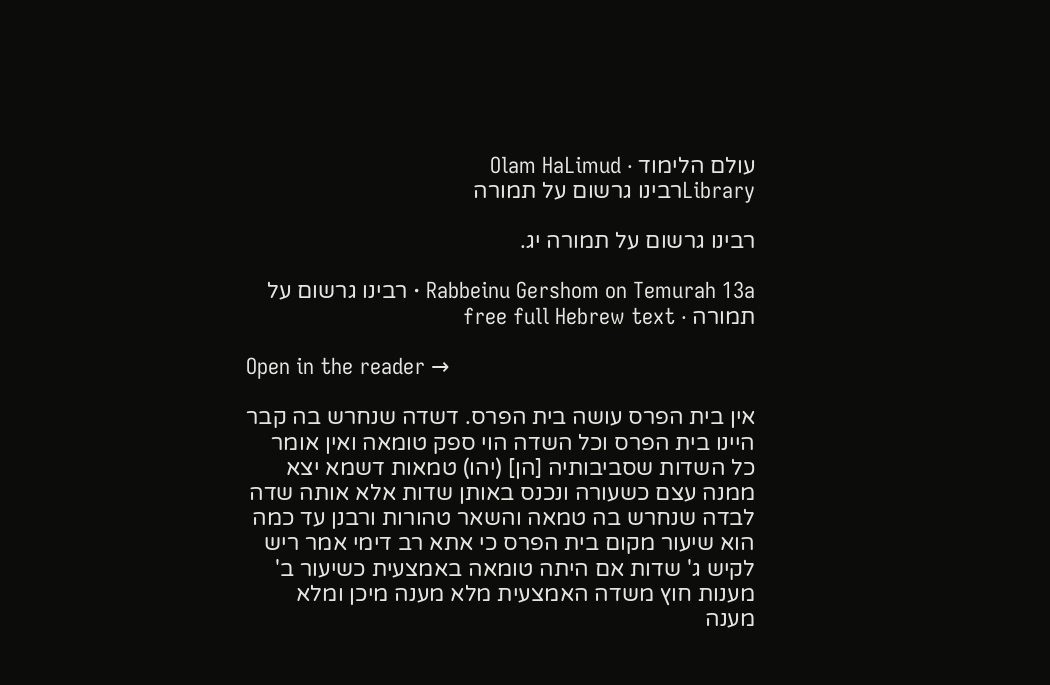עולם הלימוד · Olam HaLimud
Libraryרבינו גרשום על תמורה

רבינו גרשום על תמורה יג.

Rabbeinu Gershom on Temurah 13a · רבינו גרשום על תמורה · free full Hebrew text

Open in the reader →

אין בית הפרס עושה בית הפרס. דשדה שנחרש בה קבר היינו בית הפרס וכל השדה הוי ספק טומאה ואין אומר כל השדות שסביבותיה [הן] (יהו) טמאות דשמא יצא ממנה עצם כשעורה ונכנס באותן שדות אלא אותה שדה לבדה שנחרש בה טמאה והשאר טהורות ורבנן עד כמה הוא שיעור מקום בית הפרס כי אתא רב דימי אמר ריש לקיש ג' שדות אם היתה טומאה באמצעית כשיעור ב' מענות חוץ משדה האמצעית מלא מענה מיכן ומלא מענה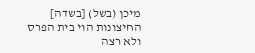מיכן (בשל) [בשדה] החיצונות הוי בית הפרס ולא רצה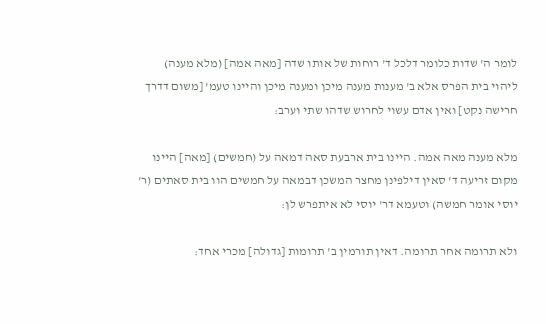לומר ה' שדות כלומר דלכל ד' רוחות של אותו שדה [מאה אמה] (מלא מענה) ליהוי בית הפרס אלא ב' מענות מענה מיכן ומענה מיכן והיינו טעמ' [משום דדרך חרישה נקט] ואין אדם עשוי לחרוש שדהו שתי וערב:

מלא מענה מאה אמה. היינו בית ארבעת סאה דמאה על (חמשים) [מאה] היינו מקום זריעה ד' סאין דילפינן מחצר המשכן דבמאה על חמשים הוו בית סאתים (ר' יוסי אומר חמשה) וטעמא דר' יוסי לא איתפרש לן:

ולא תרומה אחר תרומה. דאין תורמין ב' תרומות [גדולה] מכרי אחד: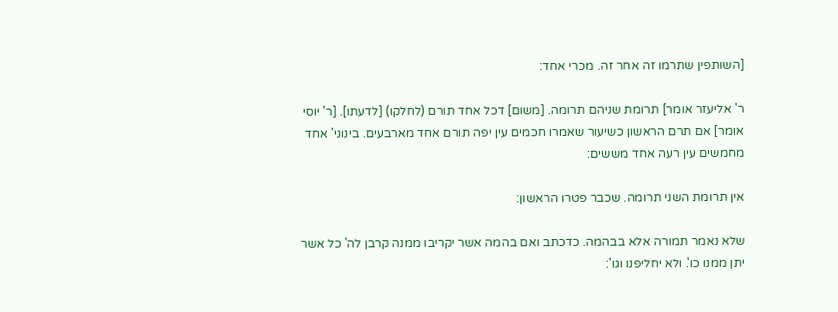[השותפין שתרמו זה אחר זה. מכרי אחד:

ר' אליעזר אומר] תרומת שניהם תרומה. [משום] דכל אחד תורם (לחלקו) [לדעתו]. [ר' יוסי אומר] אם תרם הראשון כשיעור שאמרו חכמים עין יפה תורם אחד מארבעים. בינוני' אחד מחמשים עין רעה אחד מששים:

אין תרומת השני תרומה. שכבר פטרו הראשון:

שלא נאמר תמורה אלא בבהמה. כדכתב ואם בהמה אשר יקריבו ממנה קרבן לה' כל אשר יתן ממנו כו'. ולא יחליפנו וגו':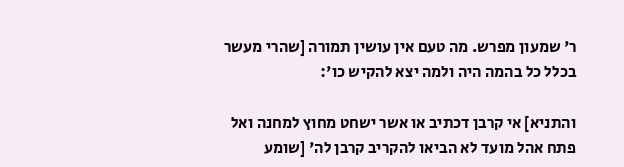ר' שמעון מפרש. מה טעם אין עושין תמורה [שהרי מעשר בכלל כל בהמה היה ולמה יצא להקיש כו':

והתניא] אי קרבן דכתיב או אשר ישחט מחוץ למחנה ואל פתח אהל מועד לא הביאו להקריב קרבן לה' [שומע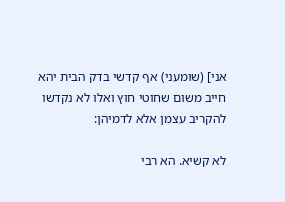אני] (שומעני) אף קדשי בדק הבית יהא חייב משום שחוטי חוץ ואלו לא נקדשו להקריב עצמן אלא לדמיהן:

לא קשיא. הא רבי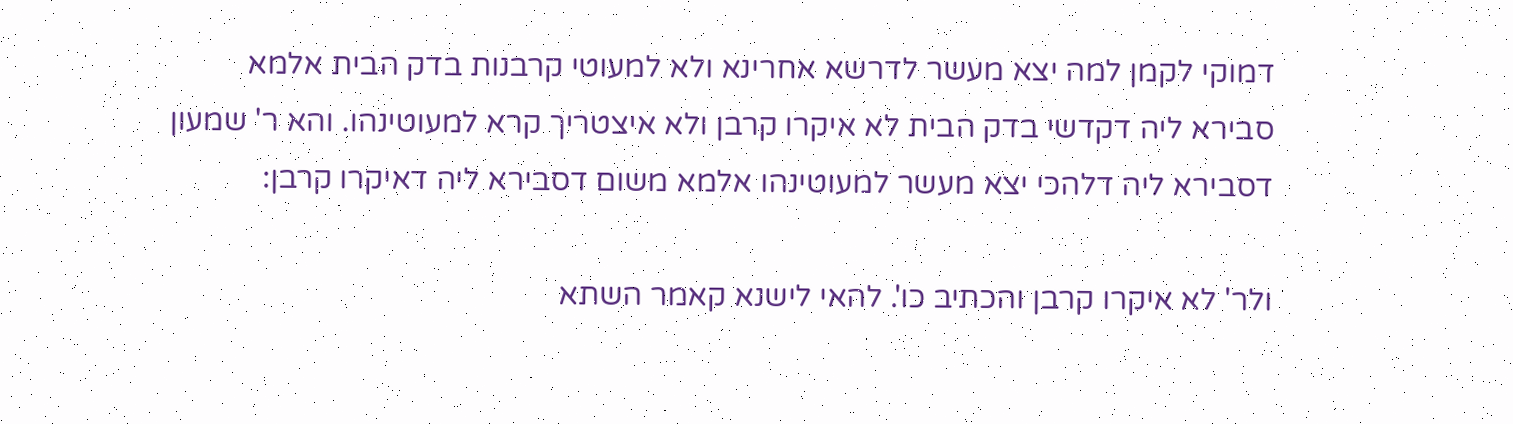דמוקי לקמן למה יצא מעשר לדרשא אחרינא ולא למעוטי קרבנות בדק הבית אלמא סבירא ליה דקדשי בדק הבית לא איקרו קרבן ולא איצטריך קרא למעוטינהו. והא ר' שמעון דסבירא ליה דלהכי יצא מעשר למעוטינהו אלמא משום דסבירא ליה דאיקרו קרבן:

ולר' לא איקרו קרבן והכתיב כו'. להאי לישנא קאמר השתא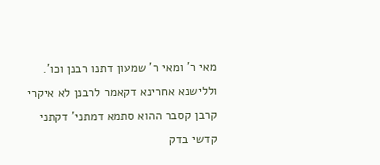מאי ר' ומאי ר' שמעון דתנו רבנן וכו'. וללישנא אחרינא דקאמר לרבנן לא איקרי קרבן קסבר ההוא סתמא דמתני' דקתני קדשי בדק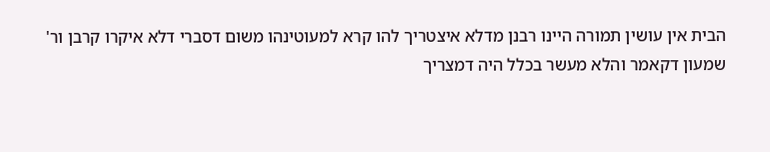הבית אין עושין תמורה היינו רבנן מדלא איצטריך להו קרא למעוטינהו משום דסברי דלא איקרו קרבן ור' שמעון דקאמר והלא מעשר בכלל היה דמצריך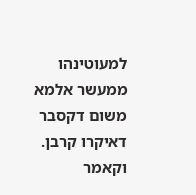למעוטינהו ממעשר אלמא משום דקסבר דאיקרו קרבן. וקאמר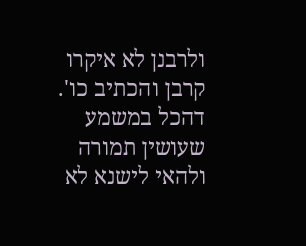ולרבנן לא איקרו קרבן והכתיב כו'. דהכל במשמע שעושין תמורה ולהאי לישנא לא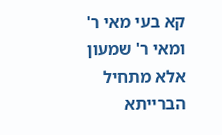קא בעי מאי ר' ומאי ר' שמעון אלא מתחיל הברייתא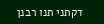דקתני תנו רבנן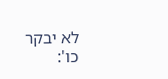לא יבקר כו':